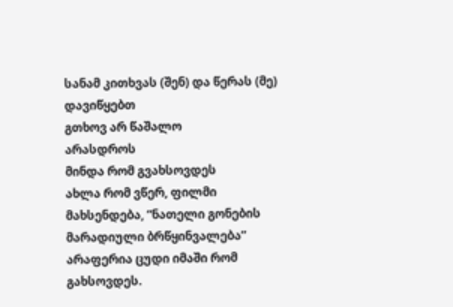სანამ კითხვას (შენ) და წერას (მე) დავიწყებთ
გთხოვ არ წაშალო
არასდროს
მინდა რომ გვახსოვდეს
ახლა რომ ვწერ, ფილმი მახსენდება, “ნათელი გონების მარადიული ბრწყინვალება”
არაფერია ცუდი იმაში რომ გახსოვდეს.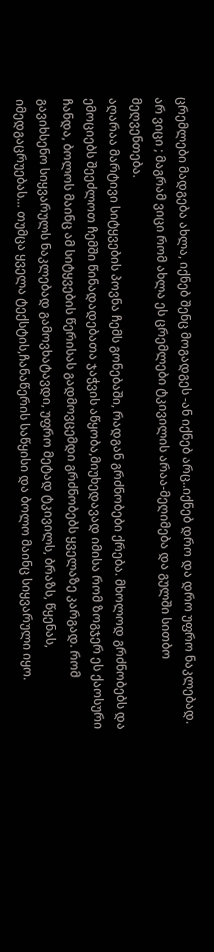ცრემლები მადგება ახლა, იქნებ შენც მოგადგეს -ან იქნებ არც..იქნებ დრო და დრო უფრო ნაკლებად. არ ვიცი ; მაგრამ ვიცი რომ ახლა ეს ცრემლები ტკივილის არაა-მეღიმება და გულში სითბო მეღვენთება.
აღარაა მარტივი სიტყვების პოვნა ჩემს გონებაში, რადგან გრძნობები ქრება. მხოლოდ გრძნობებს და ემოციებს შეეძლოთ ჩემში წინადადებათა ჯაჭვის აწყობა,მიუხედავად იმისა რომ ზოგჯერ ეს ქაოსური ჩანდა, ბოლოს მაინც ამ სიტყვების წერისას გადმოვცემდი გრძნობებს ყველაზე კარგად. რომ გავიხსენო სიყვარულს ნაკლებად გამოვხატავდი, უფრო მეტად ტკივილს, ბრაზს, წყენას, იმედგაცრუებას… თუმცა ყველა ტექსტის,ჩანაწერის საწყისი და ბოლო მაინც სიყვარული იყო.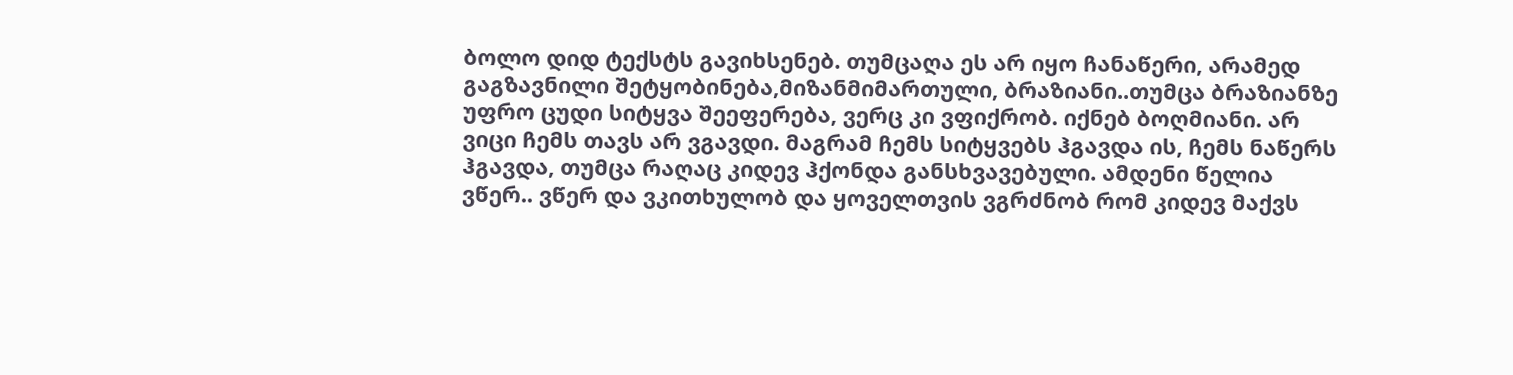ბოლო დიდ ტექსტს გავიხსენებ. თუმცაღა ეს არ იყო ჩანაწერი, არამედ გაგზავნილი შეტყობინება,მიზანმიმართული, ბრაზიანი..თუმცა ბრაზიანზე უფრო ცუდი სიტყვა შეეფერება, ვერც კი ვფიქრობ. იქნებ ბოღმიანი. არ ვიცი ჩემს თავს არ ვგავდი. მაგრამ ჩემს სიტყვებს ჰგავდა ის, ჩემს ნაწერს ჰგავდა, თუმცა რაღაც კიდევ ჰქონდა განსხვავებული. ამდენი წელია ვწერ.. ვწერ და ვკითხულობ და ყოველთვის ვგრძნობ რომ კიდევ მაქვს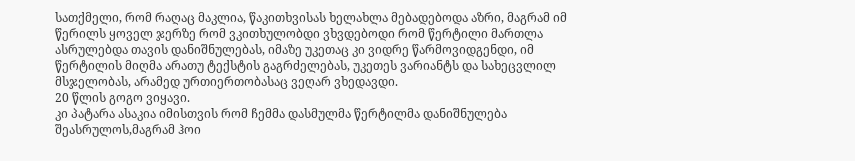სათქმელი, რომ რაღაც მაკლია, წაკითხვისას ხელახლა მებადებოდა აზრი, მაგრამ იმ წერილს ყოველ ჯერზე რომ ვკითხულობდი ვხვდებოდი რომ წერტილი მართლა ასრულებდა თავის დანიშნულებას, იმაზე უკეთაც კი ვიდრე წარმოვიდგენდი, იმ წერტილის მიღმა არათუ ტექსტის გაგრძელებას, უკეთეს ვარიანტს და სახეცვლილ მსჯელობას, არამედ ურთიერთობასაც ვეღარ ვხედავდი.
20 წლის გოგო ვიყავი.
კი პატარა ასაკია იმისთვის რომ ჩემმა დასმულმა წერტილმა დანიშნულება შეასრულოს,მაგრამ ჰოი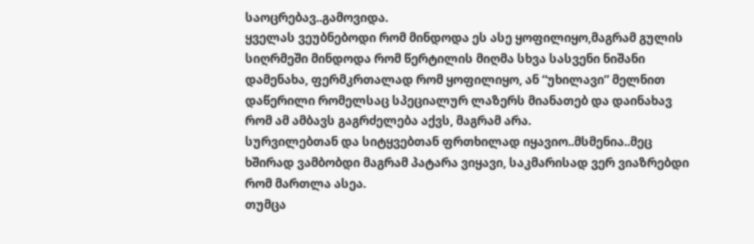საოცრებავ..გამოვიდა.
ყველას ვეუბნებოდი რომ მინდოდა ეს ასე ყოფილიყო,მაგრამ გულის სიღრმეში მინდოდა რომ წერტილის მიღმა სხვა სასვენი ნიშანი დამენახა, ფერმკრთალად რომ ყოფილიყო, ან “უხილავი” მელნით დაწერილი რომელსაც სპეციალურ ლაზერს მიანათებ და დაინახავ რომ ამ ამბავს გაგრძელება აქვს, მაგრამ არა.
სურვილებთან და სიტყვებთან ფრთხილად იყავიო..მსმენია..მეც ხშირად ვამბობდი მაგრამ პატარა ვიყავი, საკმარისად ვერ ვიაზრებდი რომ მართლა ასეა.
თუმცა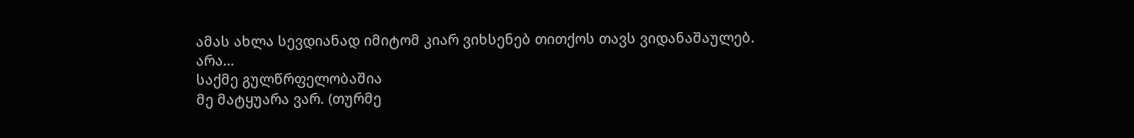ამას ახლა სევდიანად იმიტომ კიარ ვიხსენებ თითქოს თავს ვიდანაშაულებ.
არა…
საქმე გულწრფელობაშია
მე მატყუარა ვარ. (თურმე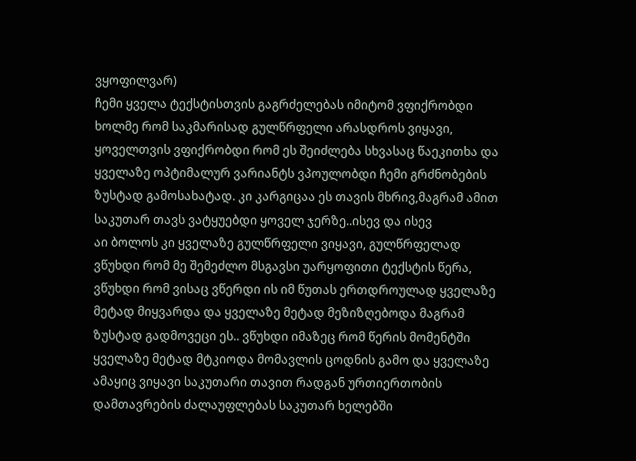ვყოფილვარ)
ჩემი ყველა ტექსტისთვის გაგრძელებას იმიტომ ვფიქრობდი ხოლმე რომ საკმარისად გულწრფელი არასდროს ვიყავი, ყოველთვის ვფიქრობდი რომ ეს შეიძლება სხვასაც წაეკითხა და ყველაზე ოპტიმალურ ვარიანტს ვპოულობდი ჩემი გრძნობების ზუსტად გამოსახატად. კი კარგიცაა ეს თავის მხრივ,მაგრამ ამით საკუთარ თავს ვატყუებდი ყოველ ჯერზე..ისევ და ისევ
აი ბოლოს კი ყველაზე გულწრფელი ვიყავი, გულწრფელად ვწუხდი რომ მე შემეძლო მსგავსი უარყოფითი ტექსტის წერა, ვწუხდი რომ ვისაც ვწერდი ის იმ წუთას ერთდროულად ყველაზე მეტად მიყვარდა და ყველაზე მეტად მეზიზღებოდა მაგრამ ზუსტად გადმოვეცი ეს.. ვწუხდი იმაზეც რომ წერის მომენტში ყველაზე მეტად მტკიოდა მომავლის ცოდნის გამო და ყველაზე ამაყიც ვიყავი საკუთარი თავით რადგან ურთიერთობის დამთავრების ძალაუფლებას საკუთარ ხელებში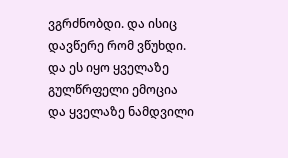ვგრძნობდი. და ისიც დავწერე რომ ვწუხდი. და ეს იყო ყველაზე გულწრფელი ემოცია და ყველაზე ნამდვილი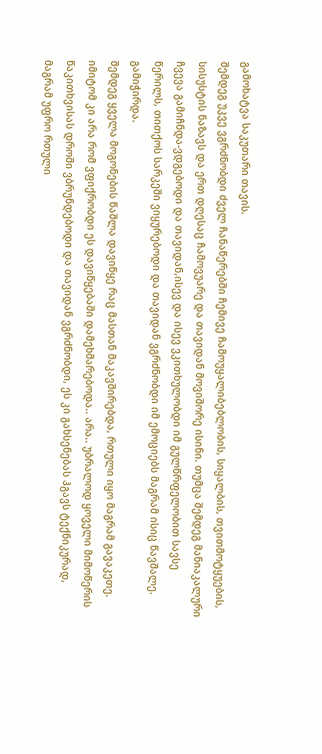გამოხატვა საკუთარი თავის.
შემდეგ უკვე ვგრძნობდი ძველ ჩანაწერებში ჩემივე ჩამოუყალიბებლობის, სიყალბის, თვითმოტყუების, სისუსტის ნაზავს და ერთ დღესაც ჩამოვუარე და თავიდან მოვიშორე ისინი. თუმცა შემდეგ მანიაკალური ჩვევა გამიჩნდა-ვდგებოდი და თავიდან,ისევ და ისევ ვკითხულობდი იმ გულწრფელობით სავსე წერილს, თითქოს სარკეში ვიყურებოდი და თავიდან ვგრძნობდი იმ ემოციებს მაგრამ ისიც წავშალე. გამიჭირდა.
შემდეგ ყველა მოგონების წაშლა დავიწყე რაც მასთან მაკავშირებდა, რთული იყო მაგრამ გავაკეთე.
იმიტომ კი არა რომ ვფიქრობდი ეს დავიწყებაში დამეხმარებოდა.. არა.. უბრალოდ ყოველი მიმოწერის წაკითხვისას დროში ვბრუნდებოდი და თავიდან ვგრძნობდი, ეს კი გახსენებას ჰგავს ტექნიკურად, მაგრამ უფრო რთული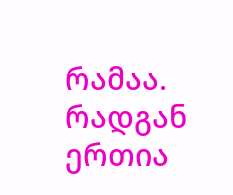რამაა. რადგან ერთია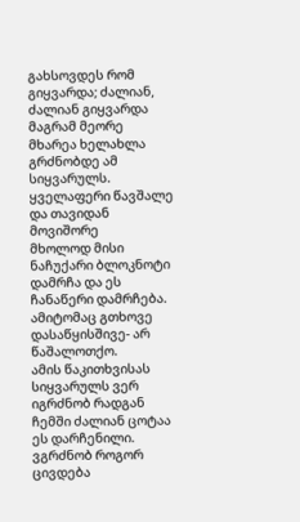გახსოვდეს რომ გიყვარდა; ძალიან, ძალიან გიყვარდა მაგრამ მეორე მხარეა ხელახლა გრძნობდე ამ სიყვარულს.
ყველაფერი წავშალე და თავიდან მოვიშორე
მხოლოდ მისი ნაჩუქარი ბლოკნოტი დამრჩა და ეს ჩანაწერი დამრჩება. ამიტომაც გთხოვე დასაწყისშივე- არ წაშალოთქო.
ამის წაკითხვისას სიყვარულს ვერ იგრძნობ რადგან ჩემში ძალიან ცოტაა ეს დარჩენილი.
ვგრძნობ როგორ ცივდება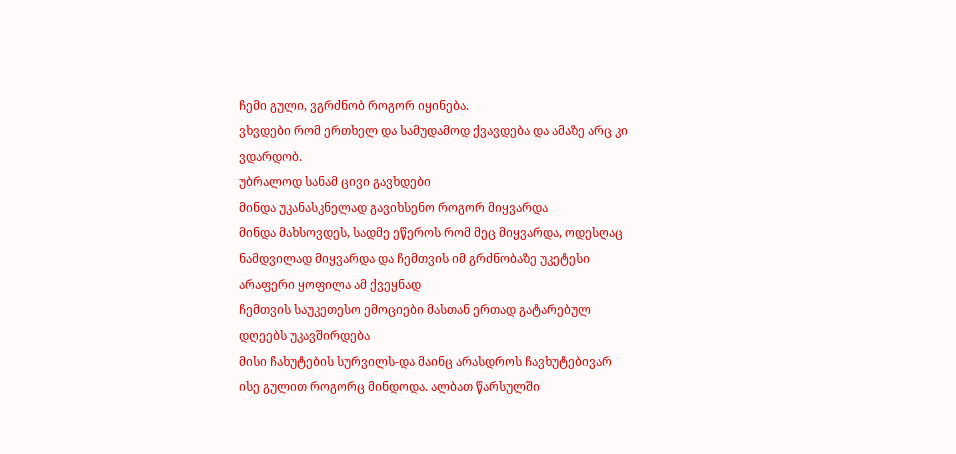ჩემი გული, ვგრძნობ როგორ იყინება.
ვხვდები რომ ერთხელ და სამუდამოდ ქვავდება და ამაზე არც კი ვდარდობ.
უბრალოდ სანამ ცივი გავხდები
მინდა უკანასკნელად გავიხსენო როგორ მიყვარდა
მინდა მახსოვდეს, სადმე ეწეროს რომ მეც მიყვარდა, ოდესღაც
ნამდვილად მიყვარდა და ჩემთვის იმ გრძნობაზე უკეტესი არაფერი ყოფილა ამ ქვეყნად
ჩემთვის საუკეთესო ემოციები მასთან ერთად გატარებულ დღეებს უკავშირდება
მისი ჩახუტების სურვილს-და მაინც არასდროს ჩავხუტებივარ ისე გულით როგორც მინდოდა. ალბათ წარსულში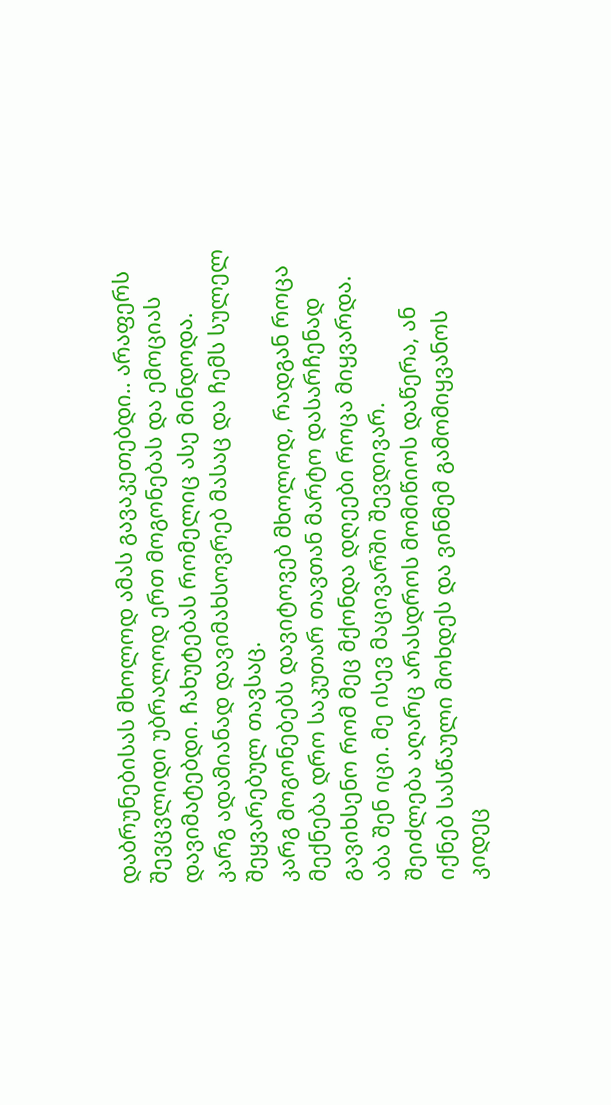დაბრუნებისას მხოლოდ ამას გავაკეთებდი.. არაფერს შევცვლიდი უბრალოდ ერთ მოგონებას და ემოციას დავიმატებდი. ჩახუტებას რომელიც ასე მინდოდა.
კარგ ადამიანად დავიმახსოვრებ მასაც და ჩემს სულელ შეყვარებულ თავსაც.
კარგ მოგონებებს დავიტოვებ მხოლოდ, რადგან როცა მექნება დრო საკუთარ თავთან მარტო დასარჩენად გავიხსენო რომ მეც მქონდა დღეები როცა მიყვარდა.
აბა შენ იცი. მე ისევ მაცივარში შევდივარ.
შეიძლება აღარც არასდროს მომიწიოს დაწერა, ან იქნებ სასწაული მოხდეს და ვინმემ გამომიყვანოს კიდეც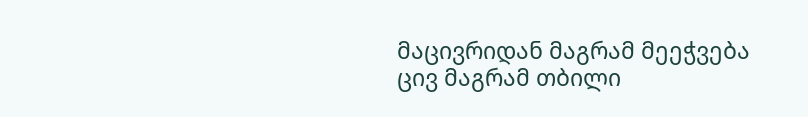მაცივრიდან მაგრამ მეეჭვება
ცივ მაგრამ თბილი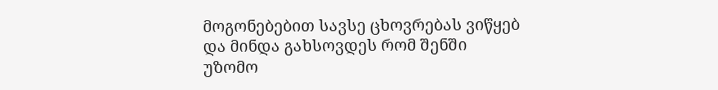მოგონებებით სავსე ცხოვრებას ვიწყებ და მინდა გახსოვდეს რომ შენში უზომო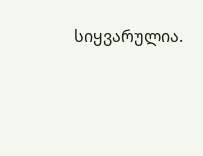სიყვარულია.